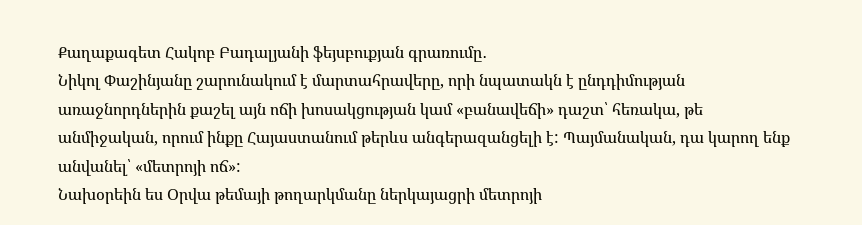Քաղաքագետ Հակոբ Բադալյանի ֆեյսբուքյան գրառումը․
Նիկոլ Փաշինյանը շարունակում է մարտահրավերը, որի նպատակն է ընդդիմության առաջնորդներին քաշել այն ոճի խոսակցության կամ «բանավեճի» դաշտ՝ հեռակա, թե անմիջական, որում ինքը Հայաստանում թերևս անգերազանցելի է: Պայմանական, դա կարող ենք անվանել՝ «մետրոյի ոճ»:
Նախօրեին ես Օրվա թեմայի թողարկմանը ներկայացրի մետրոյի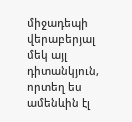միջադեպի վերաբերյալ մեկ այլ դիտանկյուն, որտեղ ես ամենևին էլ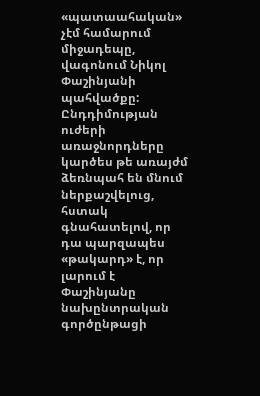«պատաահական» չէմ համարում միջադեպը, վագոնում Նիկոլ Փաշինյանի պահվածքը:
Ընդդիմության ուժերի առաջնորդները կարծես թե առայժմ ձեռնպահ են մնում ներքաշվելուց, հստակ գնահատելով, որ դա պարզապես «թակարդ» է, որ լարում է Փաշինյանը նախընտրական գործընթացի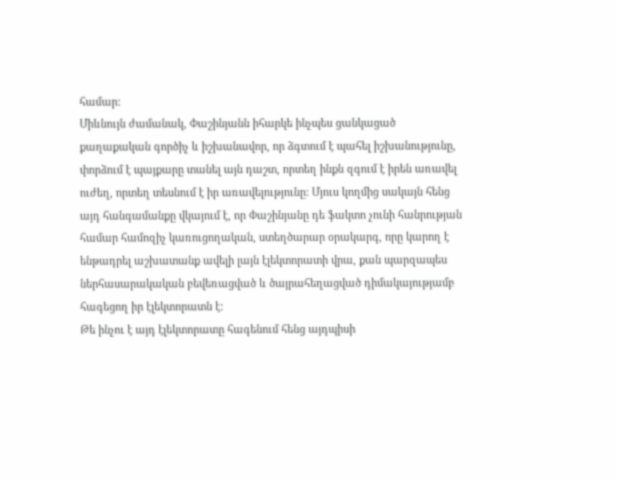համար:
Միևնույն ժամանակ, Փաշինյանն իհարկե ինչպես ցանկացած քաղաքական գործիչ և իշխանավոր, որ ձգտում է պահել իշխանությունը, փորձում է պայքարը տանել այն դաշտ, որտեղ ինքն զգում է իրեն առավել ուժեղ, որտեղ տեսնում է իր առավելությունը: Մյուս կողմից սակայն հենց այդ հանգամանքը վկայում է, որ Փաշինյանը դե ֆակտո չունի հանրության համար համոզիչ կառուցողական, ստեղծարար օրակարգ, որը կարող է ենթադրել աշխատանք ավելի լայն էլեկտորատի վրա, քան պարզապես ներհասարակական բեվեռացված և ծայրահեղացված դիմակայությամբ հագեցող իր էլեկտորատն է:
Թե ինչու է այդ էլեկտորատը հագենում հենց այդպիսի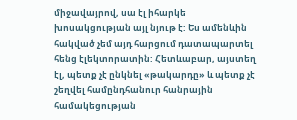միջավայրով, սա էլ իհարկե խոսակցության այլ նյութ է: Ես ամենևին հակված չեմ այդ հարցում դատապարտել հենց էլեկտորատին: Հետևաբար, այստեղ էլ, պետք չէ ընկնել «թակարդը» և պետք չէ շեղվել համընդհանուր հանրային համակեցության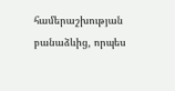համերաշխության բանաձևից, որպես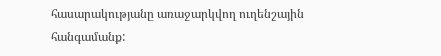հասարակությանը առաջարկվող ուղենշային հանգամանք: